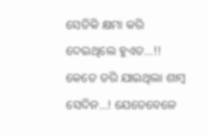ସେତିକି କ୍ଷମା କରି ଦେଇଥିଲେ ହୁଏତ…!!
କେତେ ଡରି ଯାଇଥିଲା ଶାମ୍ବ ସେଦିନ…! ଯେତେବେଳେ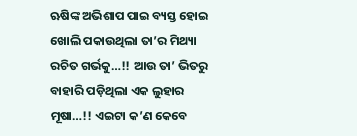ଋଷିଙ୍କ ଅଭିଶାପ ପାଇ ବ୍ୟସ୍ତ ହୋଇ ଖୋଲି ପକାଉଥିଲା ତା’ର ମିଥ୍ୟା ରଚିତ ଗର୍ଭକୁ…!! ଆଉ ତା’ ଭିତରୁ ବାହାରି ପଡ଼ିଥିଲା ଏକ ଲୁହାର ମୂଷା…!! ଏଇଟା କ’ଣ କେବେ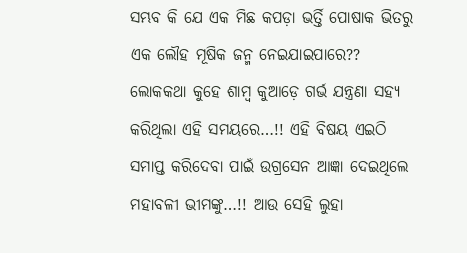ସମ୍ଭବ କି ଯେ ଏକ ମିଛ କପଡ଼ା ଭର୍ତ୍ତି ପୋଷାକ ଭିତରୁ ଏକ ଲୌହ ମୂଷିକ ଜନ୍ମ ନେଇଯାଇପାରେ?? ଲୋକକଥା କୁହେ ଶାମ୍ବ କୁଆଡ଼େ ଗର୍ଭ ଯନ୍ତ୍ରଣା ସହ୍ୟ କରିଥିଲା ଏହି ସମୟରେ…!! ଏହି ବିଷୟ ଏଇଠି ସମାପ୍ତ କରିଦେବା ପାଇଁ ଉଗ୍ରସେନ ଆଜ୍ଞା ଦେଇଥିଲେ ମହାବଳୀ ଭୀମଙ୍କୁ…!! ଆଉ ସେହି ଲୁହା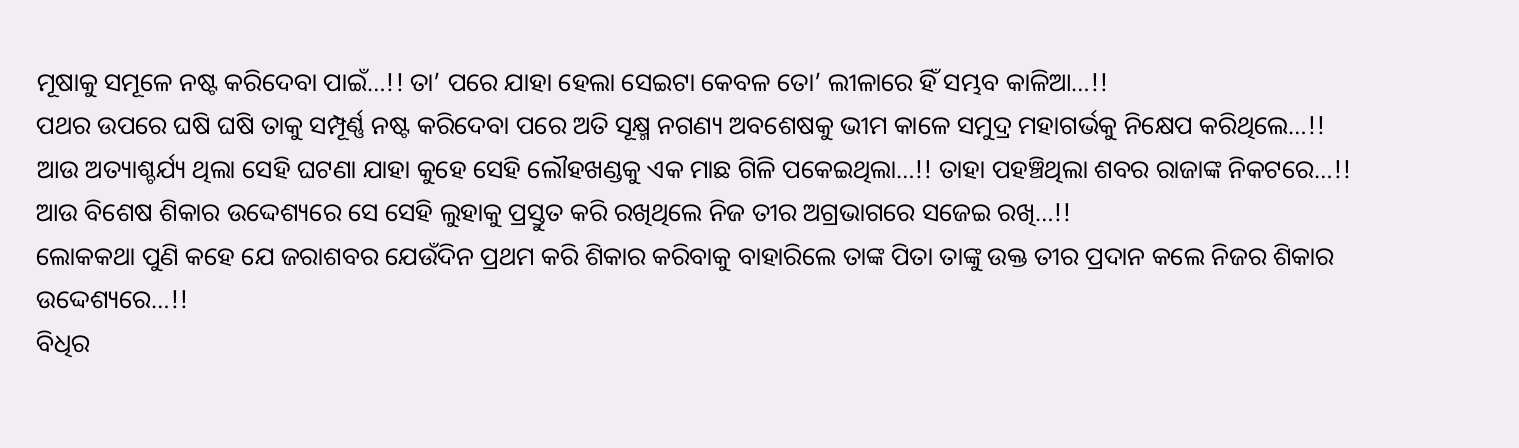ମୂଷାକୁ ସମୂଳେ ନଷ୍ଟ କରିଦେବା ପାଇଁ…!! ତା’ ପରେ ଯାହା ହେଲା ସେଇଟା କେବଳ ତୋ’ ଲୀଳାରେ ହିଁ ସମ୍ଭବ କାଳିଆ…!!
ପଥର ଉପରେ ଘଷି ଘଷି ତାକୁ ସମ୍ପୂର୍ଣ୍ଣ ନଷ୍ଟ କରିଦେବା ପରେ ଅତି ସୂକ୍ଷ୍ମ ନଗଣ୍ୟ ଅବଶେଷକୁ ଭୀମ କାଳେ ସମୁଦ୍ର ମହାଗର୍ଭକୁ ନିକ୍ଷେପ କରିଥିଲେ…!! ଆଉ ଅତ୍ୟାଶ୍ଚର୍ଯ୍ୟ ଥିଲା ସେହି ଘଟଣା ଯାହା କୁହେ ସେହି ଲୌହଖଣ୍ଡକୁ ଏକ ମାଛ ଗିଳି ପକେଇଥିଲା…!! ତାହା ପହଞ୍ଚିଥିଲା ଶବର ରାଜାଙ୍କ ନିକଟରେ…!! ଆଉ ବିଶେଷ ଶିକାର ଉଦ୍ଦେଶ୍ୟରେ ସେ ସେହି ଲୁହାକୁ ପ୍ରସ୍ତୁତ କରି ରଖିଥିଲେ ନିଜ ତୀର ଅଗ୍ରଭାଗରେ ସଜେଇ ରଖି…!!
ଲୋକକଥା ପୁଣି କହେ ଯେ ଜରାଶବର ଯେଉଁଦିନ ପ୍ରଥମ କରି ଶିକାର କରିବାକୁ ବାହାରିଲେ ତାଙ୍କ ପିତା ତାଙ୍କୁ ଉକ୍ତ ତୀର ପ୍ରଦାନ କଲେ ନିଜର ଶିକାର ଉଦ୍ଦେଶ୍ୟରେ…!!
ବିଧିର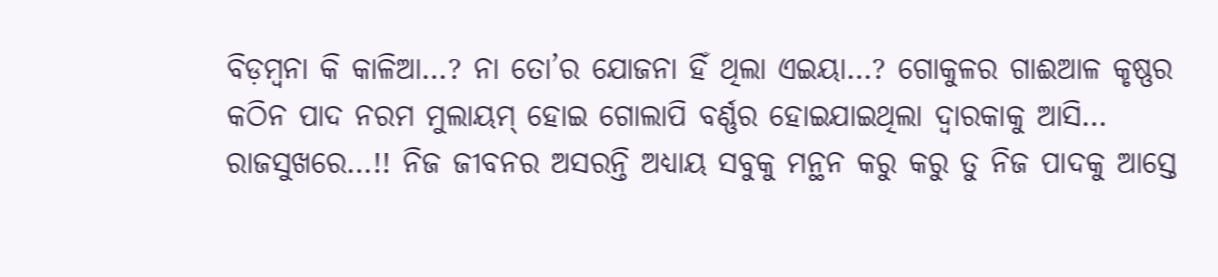ବିଡ଼ମ୍ବନା କି କାଳିଆ…? ନା ତୋ’ର ଯୋଜନା ହିଁ ଥିଲା ଏଇୟା…? ଗୋକୁଳର ଗାଈଆଳ କୃଷ୍ଣର କଠିନ ପାଦ ନରମ ମୁଲାୟମ୍ ହୋଇ ଗୋଲାପି ବର୍ଣ୍ଣର ହୋଇଯାଇଥିଲା ଦ୍ଵାରକାକୁ ଆସି… ରାଜସୁଖରେ…!! ନିଜ ଜୀବନର ଅସରନ୍ତି ଅଧ୍ୟାୟ ସବୁକୁ ମନ୍ଥନ କରୁ କରୁ ତୁ ନିଜ ପାଦକୁ ଆସ୍ତେ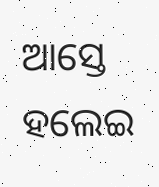ଆସ୍ତେ ହଲେଇ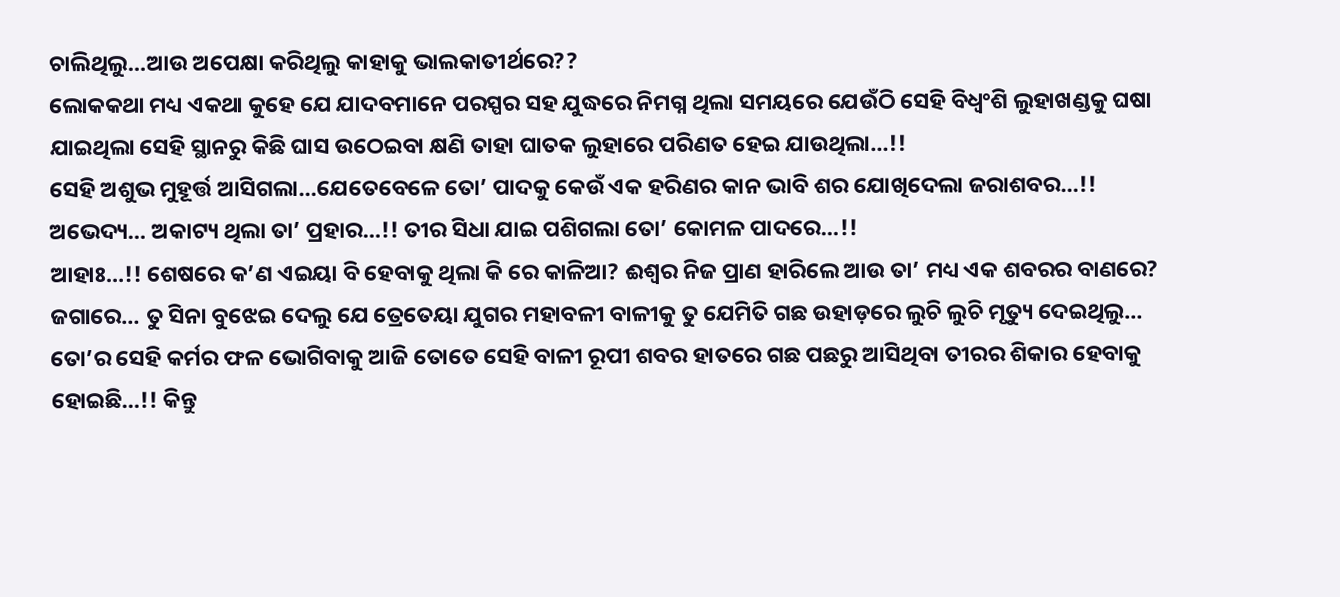ଚାଲିଥିଲୁ…ଆଉ ଅପେକ୍ଷା କରିଥିଲୁ କାହାକୁ ଭାଲକାତୀର୍ଥରେ??
ଲୋକକଥା ମଧ୍ୟ ଏକଥା କୁହେ ଯେ ଯାଦବମାନେ ପରସ୍ପର ସହ ଯୁଦ୍ଧରେ ନିମଗ୍ନ ଥିଲା ସମୟରେ ଯେଉଁଠି ସେହି ବିଧ୍ୱଂଶି ଲୁହାଖଣ୍ଡକୁ ଘଷା ଯାଇଥିଲା ସେହି ସ୍ଥାନରୁ କିଛି ଘାସ ଉଠେଇବା କ୍ଷଣି ତାହା ଘାତକ ଲୁହାରେ ପରିଣତ ହେଇ ଯାଉଥିଲା…!!
ସେହି ଅଶୁଭ ମୁହୂର୍ତ୍ତ ଆସିଗଲା…ଯେତେବେଳେ ତୋ’ ପାଦକୁ କେଉଁ ଏକ ହରିଣର କାନ ଭାବି ଶର ଯୋଖିଦେଲା ଜରାଶବର…!! ଅଭେଦ୍ୟ… ଅକାଟ୍ୟ ଥିଲା ତା’ ପ୍ରହାର…!! ତୀର ସିଧା ଯାଇ ପଶିଗଲା ତୋ’ କୋମଳ ପାଦରେ…!!
ଆହାଃ…!! ଶେଷରେ କ’ଣ ଏଇୟା ବି ହେବାକୁ ଥିଲା କି ରେ କାଳିଆ? ଈଶ୍ଵର ନିଜ ପ୍ରାଣ ହାରିଲେ ଆଉ ତା’ ମଧ୍ୟ ଏକ ଶବରର ବାଣରେ? ଜଗାରେ… ତୁ ସିନା ବୁଝେଇ ଦେଲୁ ଯେ ତ୍ରେତେୟା ଯୁଗର ମହାବଳୀ ବାଳୀକୁ ତୁ ଯେମିତି ଗଛ ଉହାଡ଼ରେ ଲୁଚି ଲୁଚି ମୃତ୍ୟୁ ଦେଇଥିଲୁ… ତୋ’ର ସେହି କର୍ମର ଫଳ ଭୋଗିବାକୁ ଆଜି ତୋତେ ସେହି ବାଳୀ ରୂପୀ ଶବର ହାତରେ ଗଛ ପଛରୁ ଆସିଥିବା ତୀରର ଶିକାର ହେବାକୁ ହୋଇଛି…!! କିନ୍ତୁ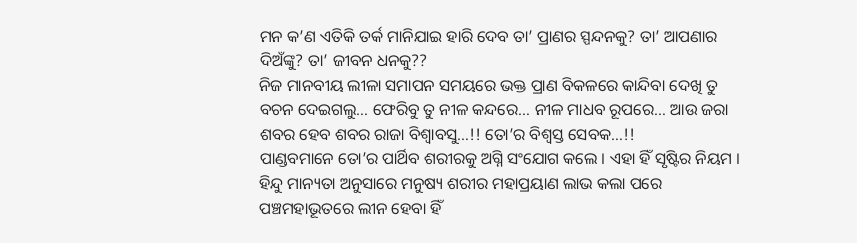ମନ କ’ଣ ଏତିକି ତର୍କ ମାନିଯାଇ ହାରି ଦେବ ତା’ ପ୍ରାଣର ସ୍ପନ୍ଦନକୁ? ତା’ ଆପଣାର ଦିଅଁଙ୍କୁ? ତା’ ଜୀବନ ଧନକୁ??
ନିଜ ମାନବୀୟ ଲୀଳା ସମାପନ ସମୟରେ ଭକ୍ତ ପ୍ରାଣ ବିକଳରେ କାନ୍ଦିବା ଦେଖି ତୁ ବଚନ ଦେଇଗଲୁ… ଫେରିବୁ ତୁ ନୀଳ କନ୍ଦରେ… ନୀଳ ମାଧବ ରୂପରେ… ଆଉ ଜରା ଶବର ହେବ ଶବର ରାଜା ବିଶ୍ଵାବସୁ…!! ତୋ’ର ବିଶ୍ୱସ୍ତ ସେବକ…!!
ପାଣ୍ଡବମାନେ ତୋ’ର ପାର୍ଥିବ ଶରୀରକୁ ଅଗ୍ନି ସଂଯୋଗ କଲେ । ଏହା ହିଁ ସୃଷ୍ଟିର ନିୟମ । ହିନ୍ଦୁ ମାନ୍ୟତା ଅନୁସାରେ ମନୁଷ୍ୟ ଶରୀର ମହାପ୍ରୟାଣ ଲାଭ କଲା ପରେ ପଞ୍ଚମହାଭୂତରେ ଲୀନ ହେବା ହିଁ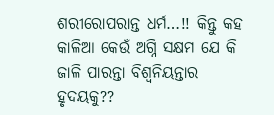ଶରୀରୋପରାନ୍ତ ଧର୍ମ…!! କିନ୍ତୁ କହ କାଳିଆ କେଉଁ ଅଗ୍ନି ସକ୍ଷମ ଯେ କି ଜାଳି ପାରନ୍ତା ବିଶ୍ଵନିୟନ୍ତାର ହୃଦୟକୁ??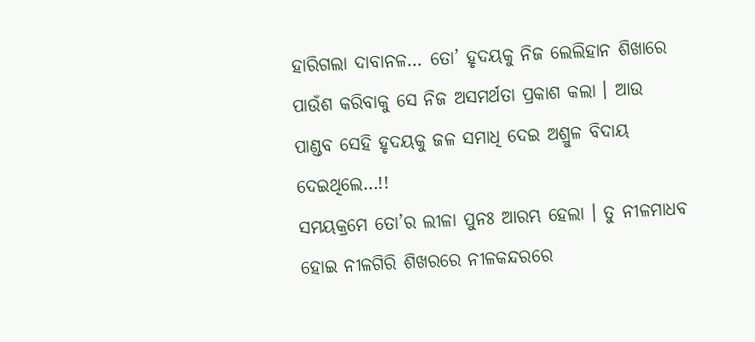ହାରିଗଲା ଦାବାନଳ… ତୋ’ ହୃଦୟକୁ ନିଜ ଲେଲିହାନ ଶିଖାରେ ପାଉଁଶ କରିବାକୁ ସେ ନିଜ ଅସମର୍ଥତା ପ୍ରକାଶ କଲା । ଆଉ ପାଣ୍ଡବ ସେହି ହୃଦୟକୁ ଜଳ ସମାଧି ଦେଇ ଅଶ୍ରୁଳ ବିଦାୟ ଦେଇଥିଲେ…!!
ସମୟକ୍ରମେ ତୋ’ର ଲୀଳା ପୁନଃ ଆରମ୍ଭ ହେଲା । ତୁ ନୀଳମାଧବ ହୋଇ ନୀଳଗିରି ଶିଖରରେ ନୀଳକନ୍ଦରରେ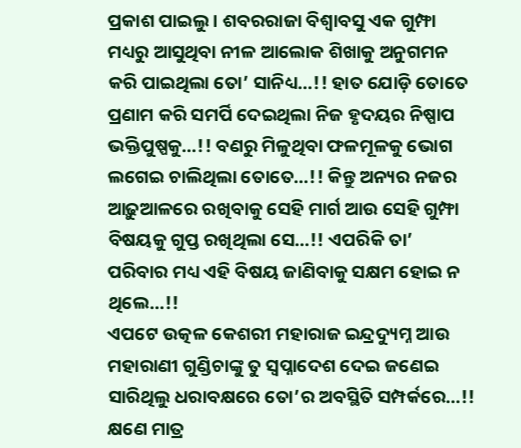ପ୍ରକାଶ ପାଇଲୁ । ଶବରରାଜା ବିଶ୍ଵାବସୁ ଏକ ଗୁମ୍ଫା ମଧ୍ୟରୁ ଆସୁଥିବା ନୀଳ ଆଲୋକ ଶିଖାକୁ ଅନୁଗମନ କରି ପାଇଥିଲା ତୋ’ ସାନିଧ୍ୟ…!! ହାତ ଯୋଡ଼ି ତୋତେ ପ୍ରଣାମ କରି ସମର୍ପି ଦେଇଥିଲା ନିଜ ହୃଦୟର ନିଷ୍ପାପ ଭକ୍ତିପୁଷ୍ପକୁ…!! ବଣରୁ ମିଳୁଥିବା ଫଳମୂଳକୁ ଭୋଗ ଲଗେଇ ଚାଲିଥିଲା ତୋତେ…!! କିନ୍ତୁ ଅନ୍ୟର ନଜର ଆଢ଼ୁଆଳରେ ରଖିବାକୁ ସେହି ମାର୍ଗ ଆଉ ସେହି ଗୁମ୍ଫା ବିଷୟକୁ ଗୁପ୍ତ ରଖିଥିଲା ସେ…!! ଏପରିକି ତା’ ପରିବାର ମଧ୍ୟ ଏହି ବିଷୟ ଜାଣିବାକୁ ସକ୍ଷମ ହୋଇ ନ ଥିଲେ…!!
ଏପଟେ ଉତ୍କଳ କେଶରୀ ମହାରାଜ ଇନ୍ଦ୍ରଦ୍ୟୁମ୍ନ ଆଉ ମହାରାଣୀ ଗୁଣ୍ଡିଚାଙ୍କୁ ତୁ ସ୍ୱପ୍ନାଦେଶ ଦେଇ ଜଣେଇ ସାରିଥିଲୁ ଧରାବକ୍ଷରେ ତୋ’ର ଅବସ୍ଥିତି ସମ୍ପର୍କରେ…!! କ୍ଷଣେ ମାତ୍ର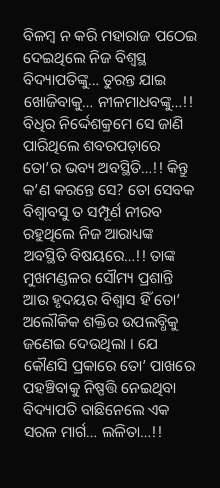ବିଳମ୍ବ ନ କରି ମହାରାଜ ପଠେଇ ଦେଇଥିଲେ ନିଜ ବିଶ୍ଵସ୍ଥ ବିଦ୍ୟାପତିଙ୍କୁ… ତୁରନ୍ତ ଯାଇ ଖୋଜିବାକୁ… ନୀଳମାଧବଙ୍କୁ…!!
ବିଧିର ନିର୍ଦ୍ଦେଶକ୍ରମେ ସେ ଜାଣି ପାରିଥିଲେ ଶବରପଡ଼ାରେ ତୋ’ର ଭବ୍ୟ ଅବସ୍ଥିତି…!! କିନ୍ତୁ କ’ଣ କରନ୍ତେ ସେ? ତୋ ସେବକ ବିଶ୍ଵାବସୁ ତ ସମ୍ପୂର୍ଣ ନୀରବ ରହୁଥିଲେ ନିଜ ଆରାଧ୍ୟଙ୍କ ଅବସ୍ଥିତି ବିଷୟରେ…!! ତାଙ୍କ ମୁଖମଣ୍ଡଳର ସୌମ୍ୟ ପ୍ରଶାନ୍ତି ଆଉ ହୃଦୟର ବିଶ୍ୱାସ ହିଁ ତୋ’ ଅଲୌକିକ ଶକ୍ତିର ଉପଲବ୍ଧିକୁ ଜଣେଇ ଦେଉଥିଲା । ଯେ କୌଣସି ପ୍ରକାରେ ତୋ’ ପାଖରେ ପହଞ୍ଚିବାକୁ ନିଷ୍ପତ୍ତି ନେଇଥିବା ବିଦ୍ୟାପତି ବାଛିନେଲେ ଏକ ସରଳ ମାର୍ଗ… ଲଳିତା…!!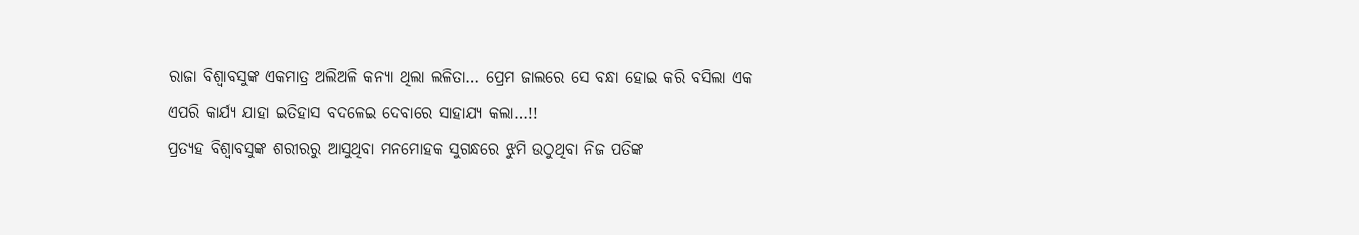ରାଜା ବିଶ୍ଵାବସୁଙ୍କ ଏକମାତ୍ର ଅଲିଅଳି କନ୍ୟା ଥିଲା ଲଳିତା… ପ୍ରେମ ଜାଲରେ ସେ ବନ୍ଧା ହୋଇ କରି ବସିଲା ଏକ ଏପରି କାର୍ଯ୍ୟ ଯାହା ଇତିହାସ ବଦଳେଇ ଦେବାରେ ସାହାଯ୍ୟ କଲା…!!
ପ୍ରତ୍ୟହ ବିଶ୍ଵାବସୁଙ୍କ ଶରୀରରୁ ଆସୁଥିବା ମନମୋହକ ସୁଗନ୍ଧରେ ଝୁମି ଉଠୁଥିବା ନିଜ ପତିଙ୍କ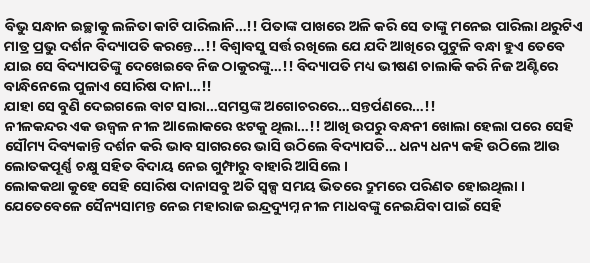ବିଭୁ ସନ୍ଧାନ ଇଚ୍ଛାକୁ ଲଳିତା କାଟି ପାରିଲାନି…!! ପିତାଙ୍କ ପାଖରେ ଅଳି କରି ସେ ତାଙ୍କୁ ମନେଇ ପାରିଲା ଥରୁଟିଏ ମାତ୍ର ପ୍ରଭୁ ଦର୍ଶନ ବିଦ୍ୟାପତି କରନ୍ତେ…!! ବିଶ୍ଵାବସୁ ସର୍ତ୍ତ ରଖିଲେ ଯେ ଯଦି ଆଖିରେ ପୁଟୁଳି ବନ୍ଧା ହୁଏ ତେବେ ଯାଇ ସେ ବିଦ୍ୟାପତିଙ୍କୁ ଦେଖେଇବେ ନିଜ ଠାକୁରଙ୍କୁ…!! ବିଦ୍ୟାପତି ମଧ୍ୟ ଭୀଷଣ ଚାଲାକି କରି ନିଜ ଅଣ୍ଟିରେ ବାନ୍ଧିନେଲେ ପୁଳାଏ ସୋରିଷ ଦାନା…!!
ଯାହା ସେ ବୁଣି ଦେଇଗଲେ ବାଟ ସାରା…ସମସ୍ତଙ୍କ ଅଗୋଚରରେ…ସନ୍ତର୍ପଣରେ…!!
ନୀଳକନ୍ଦର ଏକ ଉଜ୍ୱଳ ନୀଳ ଆଲୋକରେ ଝଟକୁ ଥିଲା…!! ଆଖି ଉପରୁ ବନ୍ଧନୀ ଖୋଲା ହେଲା ପରେ ସେହି ସୌମ୍ୟ ଦିବ୍ୟକାନ୍ତି ଦର୍ଶନ କରି ଭାବ ସାଗରରେ ଭାସି ଉଠିଲେ ବିଦ୍ୟାପତି… ଧନ୍ୟ ଧନ୍ୟ କହି ଉଠିଲେ ଆଉ ଲୋତକପୂର୍ଣ୍ଣ ଚକ୍ଷୁ ସହିତ ବିଦାୟ ନେଇ ଗୁମ୍ଫାରୁ ବାହାରି ଆସିଲେ ।
ଲୋକକଥା କୁହେ ସେହି ସୋରିଷ ଦାନାସବୁ ଅତି ସ୍ୱଳ୍ପ ସମୟ ଭିତରେ ଦ୍ରୁମରେ ପରିଣତ ହୋଇଥିଲା । ଯେତେବେଳେ ସୈନ୍ୟସାମନ୍ତ ନେଇ ମହାରାଜ ଇନ୍ଦ୍ରଦ୍ୟୁମ୍ନ ନୀଳ ମାଧବଙ୍କୁ ନେଇଯିବା ପାଇଁ ସେହି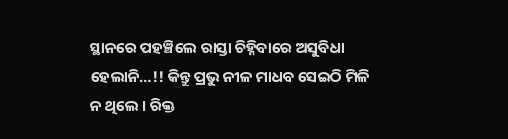ସ୍ଥାନରେ ପହଞ୍ଚିଲେ ରାସ୍ତା ଚିହ୍ନିବାରେ ଅସୁବିଧା ହେଲାନି…!! କିନ୍ତୁ ପ୍ରଭୁ ନୀଳ ମାଧବ ସେଇଠି ମିଳି ନ ଥିଲେ । ରିକ୍ତ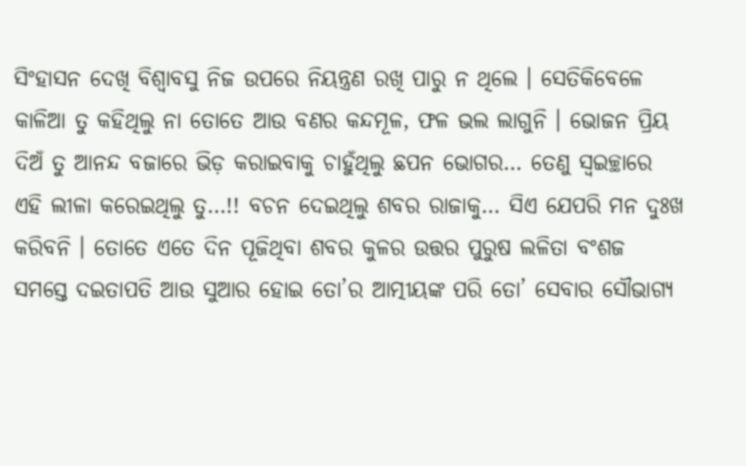ସିଂହାସନ ଦେଖି ବିଶ୍ଵାବସୁ ନିଜ ଉପରେ ନିୟନ୍ତ୍ରଣ ରଖି ପାରୁ ନ ଥିଲେ । ସେତିକିବେଳେ କାଳିଆ ତୁ କହିଥିଲୁ ନା ତୋତେ ଆଉ ବଣର କନ୍ଦମୂଳ, ଫଳ ଭଲ ଲାଗୁନି । ଭୋଜନ ପ୍ରିୟ ଦିଅଁ ତୁ ଆନନ୍ଦ ବଜାରେ ଭିଡ଼ କରାଇବାକୁ ଚାହୁଁଥିଲୁ ଛପନ ଭୋଗର… ତେଣୁ ସ୍ଵଇଚ୍ଛାରେ ଏହି ଲୀଳା କରେଇଥିଲୁ ତୁ…!! ବଚନ ଦେଇଥିଲୁ ଶବର ରାଜାକୁ… ସିଏ ଯେପରି ମନ ଦୁଃଖ କରିବନି । ତୋତେ ଏତେ ଦିନ ପୂଜିଥିବା ଶବର କୁଳର ଉତ୍ତର ପୁରୁଷ ଲଳିତା ବଂଶଜ ସମସ୍ତେ ଦଇତାପତି ଆଉ ସୁଆର ହୋଇ ତୋ’ର ଆତ୍ମୀୟଙ୍କ ପରି ତୋ’ ସେବାର ସୌଭାଗ୍ୟ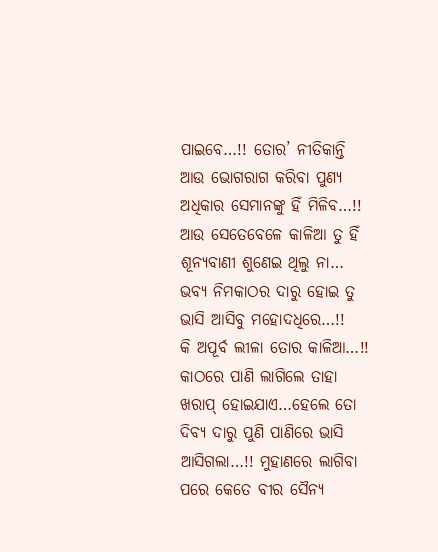ପାଇବେ…!! ତୋର’ ନୀତିକାନ୍ତି ଆଉ ଭୋଗରାଗ କରିବା ପୁଣ୍ୟ ଅଧିକାର ସେମାନଙ୍କୁ ହିଁ ମିଳିବ…!!
ଆଉ ସେତେବେଳେ କାଳିଆ ତୁ ହିଁ ଶୂନ୍ୟବାଣୀ ଶୁଣେଇ ଥିଲୁ ନା… ଭବ୍ୟ ନିମକାଠର ଦାରୁ ହୋଇ ତୁ ଭାସି ଆସିବୁ ମହୋଦଧିରେ…!!
କି ଅପୂର୍ବ ଲୀଳା ତୋର କାଳିଆ…!!
କାଠରେ ପାଣି ଲାଗିଲେ ତାହା ଖରାପ୍ ହୋଇଯାଏ…ହେଲେ ତୋ ଦିବ୍ୟ ଦାରୁ ପୁଣି ପାଣିରେ ଭାସି ଆସିଗଲା…!! ମୁହାଣରେ ଲାଗିବା ପରେ କେତେ ବୀର ସୈନ୍ୟ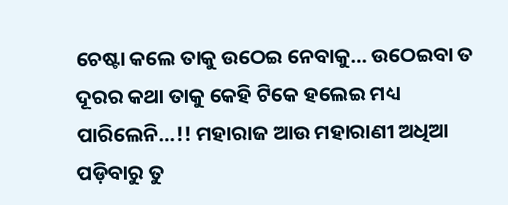ଚେଷ୍ଟା କଲେ ତାକୁ ଉଠେଇ ନେବାକୁ… ଉଠେଇବା ତ ଦୂରର କଥା ତାକୁ କେହି ଟିକେ ହଲେଇ ମଧ୍ୟ ପାରିଲେନି…!! ମହାରାଜ ଆଉ ମହାରାଣୀ ଅଧିଆ ପଡ଼ିବାରୁ ତୁ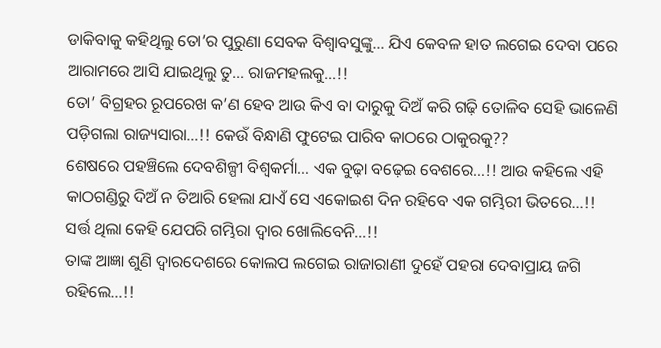ଡାକିବାକୁ କହିଥିଲୁ ତୋ’ର ପୁରୁଣା ସେବକ ବିଶ୍ଵାବସୁଙ୍କୁ… ଯିଏ କେବଳ ହାତ ଲଗେଇ ଦେବା ପରେ ଆରାମରେ ଆସି ଯାଇଥିଲୁ ତୁ… ରାଜମହଲକୁ…!!
ତୋ’ ବିଗ୍ରହର ରୂପରେଖ କ’ଣ ହେବ ଆଉ କିଏ ବା ଦାରୁକୁ ଦିଅଁ କରି ଗଢ଼ି ତୋଳିବ ସେହି ଭାଳେଣି ପଡ଼ିଗଲା ରାଜ୍ୟସାରା…!! କେଉଁ ବିନ୍ଧାଣି ଫୁଟେଇ ପାରିବ କାଠରେ ଠାକୁରକୁ??
ଶେଷରେ ପହଞ୍ଚିଲେ ଦେବଶିଳ୍ପୀ ବିଶ୍ଵକର୍ମା… ଏକ ବୁଢ଼ା ବଢ଼େଇ ବେଶରେ…!! ଆଉ କହିଲେ ଏହି କାଠଗଣ୍ଡିରୁ ଦିଅଁ ନ ତିଆରି ହେଲା ଯାଏଁ ସେ ଏକୋଇଶ ଦିନ ରହିବେ ଏକ ଗମ୍ଭିରୀ ଭିତରେ…!! ସର୍ତ୍ତ ଥିଲା କେହି ଯେପରି ଗମ୍ଭିରା ଦ୍ଵାର ଖୋଲିବେନି…!!
ତାଙ୍କ ଆଜ୍ଞା ଶୁଣି ଦ୍ୱାରଦେଶରେ କୋଲପ ଲଗେଇ ରାଜାରାଣୀ ଦୁହେଁ ପହରା ଦେବାପ୍ରାୟ ଜଗି ରହିଲେ…!!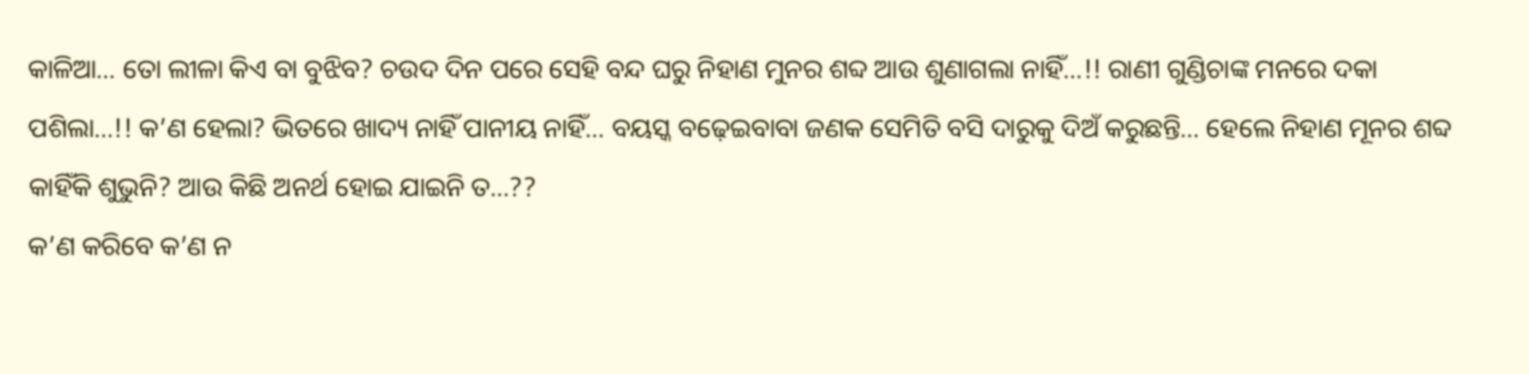କାଳିଆ… ତୋ ଲୀଳା କିଏ ବା ବୁଝିବ? ଚଉଦ ଦିନ ପରେ ସେହି ବନ୍ଦ ଘରୁ ନିହାଣ ମୁନର ଶବ୍ଦ ଆଉ ଶୁଣାଗଲା ନାହିଁ…!! ରାଣୀ ଗୁଣ୍ଡିଚାଙ୍କ ମନରେ ଦକା ପଶିଲା…!! କ’ଣ ହେଲା? ଭିତରେ ଖାଦ୍ୟ ନାହିଁ ପାନୀୟ ନାହିଁ… ବୟସ୍କ ବଢ଼େଇବାବା ଜଣକ ସେମିତି ବସି ଦାରୁକୁ ଦିଅଁ କରୁଛନ୍ତି… ହେଲେ ନିହାଣ ମୂନର ଶବ୍ଦ କାହିଁକି ଶୁଭୁନି? ଆଉ କିଛି ଅନର୍ଥ ହୋଇ ଯାଇନି ତ…??
କ’ଣ କରିବେ କ’ଣ ନ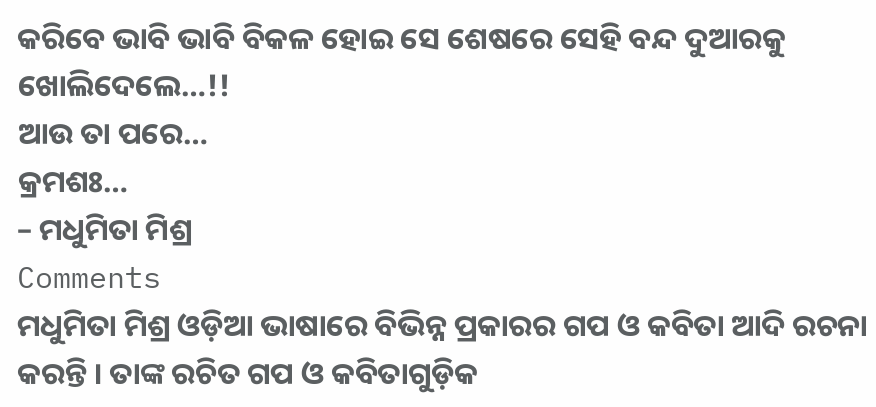କରିବେ ଭାବି ଭାବି ବିକଳ ହୋଇ ସେ ଶେଷରେ ସେହି ବନ୍ଦ ଦୁଆରକୁ ଖୋଲିଦେଲେ…!!
ଆଉ ତା ପରେ…
କ୍ରମଶଃ…
– ମଧୁମିତା ମିଶ୍ର
Comments
ମଧୁମିତା ମିଶ୍ର ଓଡ଼ିଆ ଭାଷାରେ ବିଭିନ୍ନ ପ୍ରକାରର ଗପ ଓ କବିତା ଆଦି ରଚନା କରନ୍ତି । ତାଙ୍କ ରଚିତ ଗପ ଓ କବିତାଗୁଡ଼ିକ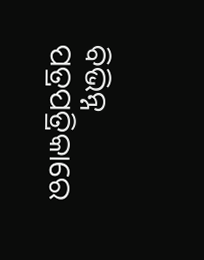ବିଭିନ୍ନ ପତ୍ରପତ୍ରିକାରେ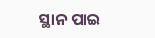ସ୍ଥାନ ପାଇ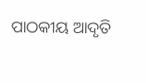ପାଠକୀୟ ଆଦୃତି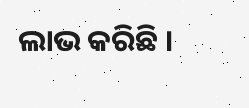ଲାଭ କରିଛି ।